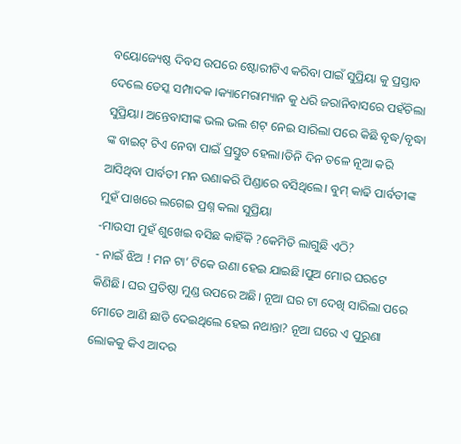ବୟୋଜ୍ୟେଷ୍ଠ ଦିବସ ଉପରେ ଷ୍ଟୋରୀଟିଏ କରିବା ପାଇଁ ସୁପ୍ରିୟା କୁ ପ୍ରସ୍ତାବ ଦେଲେ ଡେସ୍କ ସମ୍ପାଦକ ।କ୍ୟାମେରାମ୍ୟାନ କୁ ଧରି ଜରାନିବାସରେ ପହଁଚିଲା ସୁପ୍ରିୟା। ଅନ୍ତେବାସୀଙ୍କ ଭଲ ଭଲ ଶଟ୍ ନେଇ ସାରିଲା ପରେ କିଛି ବୃଦ୍ଧ/ବୃଦ୍ଧା ଙ୍କ ବାଇଟ୍ ଟିଏ ନେବା ପାଇଁ ପ୍ରସ୍ତୁତ ହେଲା।ତିନି ଦିନ ତଳେ ନୂଆ କରି ଆସିଥିବା ପାର୍ବତୀ ମନ ଉଣାକରି ପିଣ୍ଡାରେ ବସିଥିଲେ। ବୁମ୍ କାଢି ପାର୍ବତୀଙ୍କ ମୁହଁ ପାଖରେ ଲଗେଇ ପ୍ରଶ୍ନ କଲା ସୁପ୍ରିୟା
-ମାଉସୀ ମୁହଁ ଶୁଖେଇ ବସିଛ କାହିଁକି ?କେମିତି ଲାଗୁଛି ଏଠି?
- ନାଇଁ ଝିଅ ! ମନ ଟା’ ଟିକେ ଉଣା ହେଇ ଯାଇଛି।ପୁଅ ମୋର ଘରଟେ କିଣିଛି। ଘର ପ୍ରତିଷ୍ଠା ମୁଣ୍ଡ ଉପରେ ଅଛି। ନୂଆ ଘର ଟା ଦେଖି ସାରିଲା ପରେ ମୋତେ ଆଣି ଛାଡି ଦେଇଥିଲେ ହେଇ ନଥାନ୍ତା? ନୂଆ ଘରେ ଏ ପୁରୁଣା ଲୋକକୁ କିଏ ଆଦର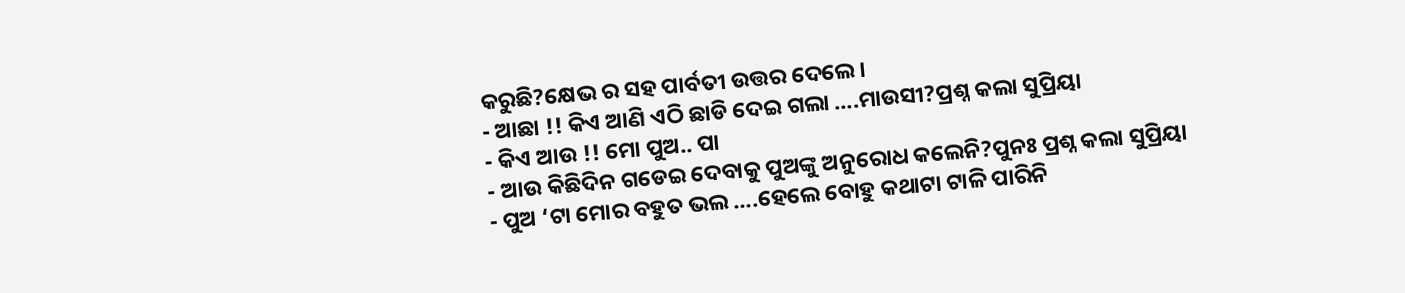କରୁଛି?କ୍ଷେଭ ର ସହ ପାର୍ବତୀ ଉତ୍ତର ଦେଲେ।
- ଆଛା !! କିଏ ଆଣି ଏଠି ଛାଡି ଦେଇ ଗଲା ….ମାଉସୀ?ପ୍ରଶ୍ନ କଲା ସୁପ୍ରିୟା
- କିଏ ଆଉ !! ମୋ ପୁଅ.. ପା
- ଆଉ କିଛିଦିନ ଗଡେଇ ଦେବାକୁ ପୁଅଙ୍କୁ ଅନୁରୋଧ କଲେନି?ପୁନଃ ପ୍ରଶ୍ନ କଲା ସୁପ୍ରିୟା
- ପୁଅ ‘ଟା ମୋର ବହୁତ ଭଲ ….ହେଲେ ବୋହୁ କଥାଟା ଟାଳି ପାରିନି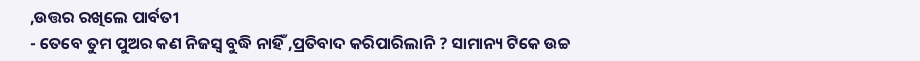,ଉତ୍ତର ରଖିଲେ ପାର୍ବତୀ
- ତେବେ ତୁମ ପୁଅର କଣ ନିଜସ୍ୱ ବୁଦ୍ଧି ନାହିଁ ,ପ୍ରତିବାଦ କରିପାରିଲାନି ? ସାମାନ୍ୟ ଟିକେ ଉଚ୍ଚ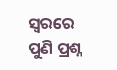ସ୍ୱରରେ ପୁଣି ପ୍ରଶ୍ନ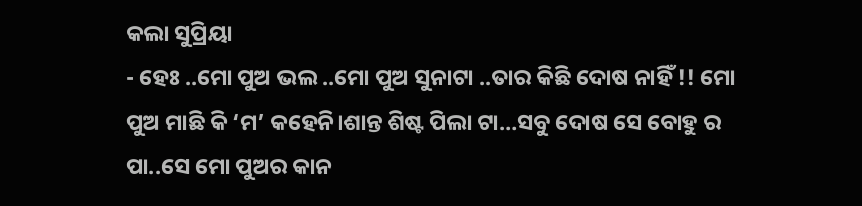କଲା ସୁପ୍ରିୟା
- ହେଃ ..ମୋ ପୁଅ ଭଲ ..ମୋ ପୁଅ ସୁନାଟା ..ତାର କିଛି ଦୋଷ ନାହିଁ !! ମୋ ପୁଅ ମାଛି କି ‘ମ’ କହେନି।ଶାନ୍ତ ଶିଷ୍ଟ ପିଲା ଟା…ସବୁ ଦୋଷ ସେ ବୋହୁ ର ପା..ସେ ମୋ ପୁଅର କାନ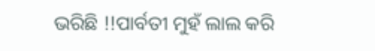ଭରିଛି !!ପାର୍ବତୀ ମୁହଁ ଲାଲ କରି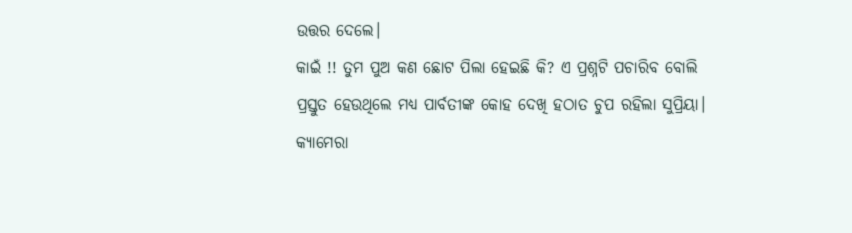ଉତ୍ତର ଦେଲେ।
କାଇଁ !! ତୁମ ପୁଅ କଣ ଛୋଟ ପିଲା ହେଇଛି କି? ଏ ପ୍ରଶ୍ନଟି ପଚାରିବ ବୋଲି ପ୍ରସ୍ତୁତ ହେଉଥିଲେ ମଧ୍ୟ ପାର୍ବତୀଙ୍କ କୋହ ଦେଖି ହଠାତ ଚୁପ ରହିଲା ସୁପ୍ରିୟା।
କ୍ୟାମେରା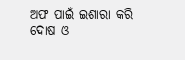ଅଫ ପାଇଁ ଇଶାରା କରି ଦୋଷ ଓ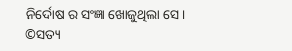ନିର୍ଦୋଷ ର ସଂଜ୍ଞା ଖୋଜୁଥିଲା ସେ।
©ସତ୍ୟ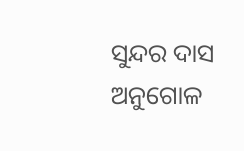ସୁନ୍ଦର ଦାସ
ଅନୁଗୋଳ